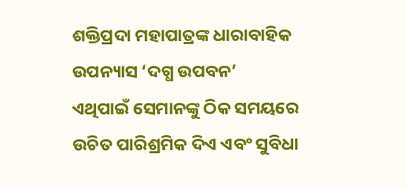ଶକ୍ତିପ୍ରଦା ମହାପାତ୍ରଙ୍କ ଧାରାବାହିକ ଉପନ୍ୟାସ ‘ଦଗ୍ଧ ଉପବନ’
ଏଥିପାଇଁ ସେମାନଙ୍କୁ ଠିକ ସମୟରେ ଉଚିତ ପାରିଶ୍ରମିକ ଦିଏ ଏବଂ ସୁବିଧା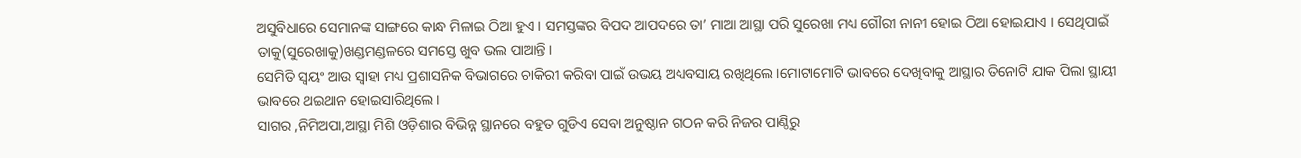ଅସୁବିଧାରେ ସେମାନଙ୍କ ସାଙ୍ଗରେ କାନ୍ଧ ମିଳାଇ ଠିଆ ହୁଏ । ସମସ୍ତଙ୍କର ବିପଦ ଆପଦରେ ତା’ ମାଆ ଆସ୍ଥା ପରି ସୁରେଖା ମଧ୍ୟ ଗୌରୀ ନାନୀ ହୋଇ ଠିଆ ହୋଇଯାଏ । ସେଥିପାଇଁ ତାକୁ(ସୁରେଖାକୁ)ଖଣ୍ଡମଣ୍ଡଳରେ ସମସ୍ତେ ଖୁବ ଭଲ ପାଆନ୍ତି ।
ସେମିତି ସ୍ୱୟଂ ଆଉ ସ୍ୱାହା ମଧ୍ୟ ପ୍ରଶାସନିକ ବିଭାଗରେ ଚାକିରୀ କରିବା ପାଇଁ ଉଭୟ ଅଧ୍ୟବସାୟ ରଖିଥିଲେ ।ମୋଟାମୋଟି ଭାବରେ ଦେଖିବାକୁ ଆସ୍ଥାର ତିନୋଟି ଯାକ ପିଲା ସ୍ଥାୟୀ ଭାବରେ ଥଇଥାନ ହୋଇସାରିଥିଲେ ।
ସାଗର ,ନିମିଅପା,ଆସ୍ଥା ମିଶି ଓଡ଼ିଶାର ବିଭିନ୍ନ ସ୍ଥାନରେ ବହୁତ ଗୁଡିଏ ସେବା ଅନୁଷ୍ଠାନ ଗଠନ କରି ନିଜର ପାଣ୍ଠିରୁ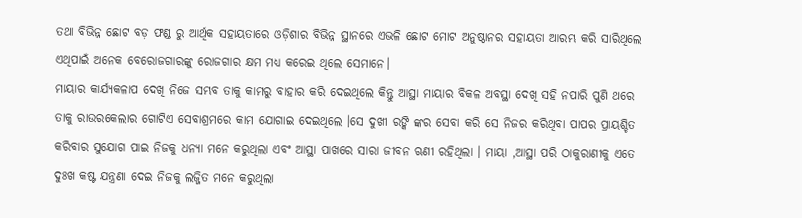ତଥା ବିଭିନ୍ନ ଛୋଟ ବଡ଼ ଫଣ୍ଡ ରୁ ଆର୍ଥିକ ସହାୟତାରେ ଓଡ଼ିଶାର ବିଭିନ୍ନ ସ୍ଥାନରେ ଏଭଳି ଛୋଟ ମୋଟ ଅନୁଷ୍ଠାନର ସହାୟତା ଆରମ୍ଭ କରି ସାରିଥିଲେ ଏଥିପାଇଁ ଅନେକ ବେରୋଜଗାରଙ୍କୁ ରୋଜଗାର କ୍ଷମ ମଧ୍ୟ କରେଇ ଥିଲେ ସେମାନେ।
ମାୟାର କାର୍ଯ୍ୟକଳାପ ଦେଖି ନିଜେ ସମ୍ଭବ ତାକୁ କାମରୁ ବାହାର କରି ଦେଇଥିଲେ କିନ୍ତୁ ଆସ୍ଥା ମାୟାର ବିକଳ ଅବସ୍ଥା ଦେଖି ସହି ନପାରି ପୁଣି ଥରେ ତାକୁ ରାଉରକେଲାର ଗୋଟିଏ ସେବାଶ୍ରମରେ କାମ ଯୋଗାଇ ଦେଇଥିଲେ ।ସେ ଦୁଖୀ ରଙ୍କି ଙ୍କର ସେବା କରି ସେ ନିଜର କରିଥିବା ପାପର ପ୍ରାୟଶ୍ଚିତ କରିବାର ସୁଯୋଗ ପାଇ ନିଜକୁ ଧନ୍ୟା ମନେ କରୁଥିଲା ଏବଂ ଆସ୍ଥା ପାଖରେ ସାରା ଜୀବନ ଋଣୀ ରହିଥିଲା । ମାୟା ,ଆସ୍ଥା ପରି ଠାକୁରାଣୀକୁ ଏତେ ଦୁଃଖ କଷ୍ଟ ଯନ୍ତ୍ରଣା ଦେଇ ନିଜକୁ ଲଜ୍ଜିତ ମନେ କରୁଥିଲା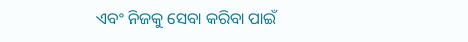ଏବଂ ନିଜକୁ ସେବା କରିବା ପାଇଁ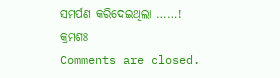ସମର୍ପଣ କରିଦେଇଥିଲା ……!
କ୍ରମଶଃ
Comments are closed.